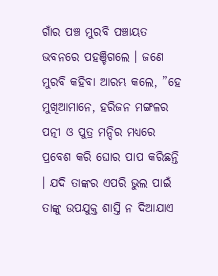ଗାଁର ପଞ୍ଚ ମୁରବି ପଞ୍ଚାୟତ ଭବନରେ ପହଞ୍ଚିଗଲେ । ଜଣେ ମୁରବି କହିବା ଆରମ୍ଭ କଲେ, ”ହେ ମୁଖିଆମାନେ, ହରିଜନ ମଙ୍ଗଳର ପତ୍ନୀ ଓ ପୁତ୍ର ମନ୍ଦିର ମଧ୍ୟରେ ପ୍ରବେଶ କରି ଘୋର ପାପ କରିଛନ୍ତି । ଯଦି ତାଙ୍କର ଏପରି ଭୁଲ ପାଇଁ ତାଙ୍କୁ ଉପଯୁକ୍ତ ଶାସ୍ତି ନ ଦିଆଯାଏ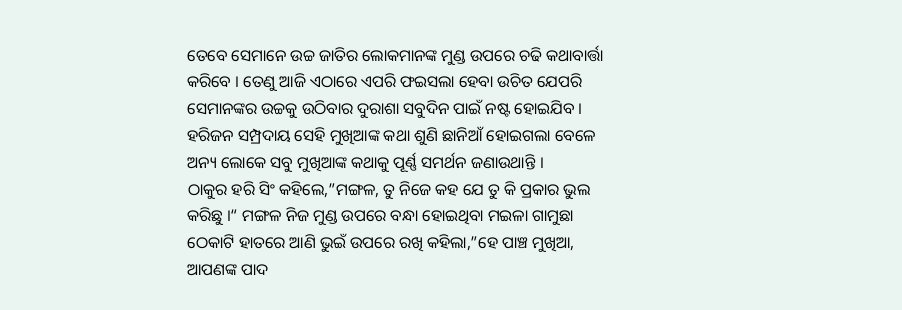ତେବେ ସେମାନେ ଉଚ୍ଚ ଜାତିର ଲୋକମାନଙ୍କ ମୁଣ୍ଡ ଉପରେ ଚଢି କଥାବାର୍ତ୍ତା କରିବେ । ତେଣୁ ଆଜି ଏଠାରେ ଏପରି ଫଇସଲା ହେବା ଉଚିତ ଯେପରି ସେମାନଙ୍କର ଉଚ୍ଚକୁ ଉଠିବାର ଦୁରାଶା ସବୁଦିନ ପାଇଁ ନଷ୍ଟ ହୋଇଯିବ ।
ହରିଜନ ସମ୍ପ୍ରଦାୟ ସେହି ମୁଖିଆଙ୍କ କଥା ଶୁଣି ଛାନିଆଁ ହୋଇଗଲା ବେଳେ ଅନ୍ୟ ଲୋକେ ସବୁ ମୁଖିଆଙ୍କ କଥାକୁ ପୂର୍ଣ୍ଣ ସମର୍ଥନ ଜଣାଉଥାନ୍ତି ।
ଠାକୁର ହରି ସିଂ କହିଲେ,”ମଙ୍ଗଳ, ତୁ ନିଜେ କହ ଯେ ତୁ କି ପ୍ରକାର ଭୁଲ କରିଛୁ ।“ ମଙ୍ଗଳ ନିଜ ମୁଣ୍ଡ ଉପରେ ବନ୍ଧା ହୋଇଥିବା ମଇଳା ଗାମୁଛା ଠେକାଟି ହାତରେ ଆଣି ଭୁଇଁ ଉପରେ ରଖି କହିଲା,”ହେ ପାଞ୍ଚ ମୁଖିଆ, ଆପଣଙ୍କ ପାଦ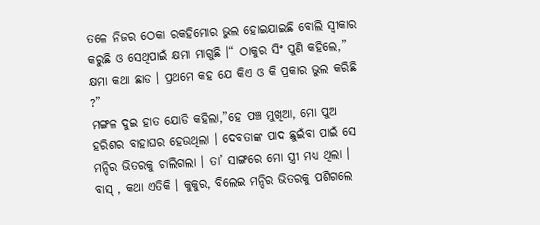ତଳେ ନିଜର ଠେକା ରକହିମୋର ଭୁଲ ହୋଇଯାଇଛି ବୋଲି ସ୍ଵୀକାର କରୁଛି ଓ ସେଥିପାଇଁ କ୍ଷମା ମାଗୁଛି ।“ ଠାକୁର ସିଂ ପୁଣି କହିଲେ,” କ୍ଷମା କଥା ଛାଡ । ପ୍ରଥମେ କହ ଯେ କିଏ ଓ କି ପ୍ରକାର ଭୁଲ କରିଛି ?”
ମଙ୍ଗଳ ଦୁଇ ହାତ ଯୋଡି କହିଲା,”ହେ ପଞ୍ଚ ମୁଖିଆ, ମୋ ପୁଅ ହରିଶର ବାହାଘର ହେଉଥିଲା । ଦେବତାଙ୍କ ପାଦ ଛୁଇଁବା ପାଇଁ ସେ ମନ୍ଦିର ଭିତରକୁ ଚାଲିଗଲା । ତା’ ସାଙ୍ଗରେ ମୋ ସ୍ତ୍ରୀ ମଧ୍ୟ ଥିଲା । ବାସ୍ , କଥା ଏତିକି । କୁକୁର, ବିଲେଇ ମନ୍ଦିର ଭିତରକୁ ପଶିଗଲେ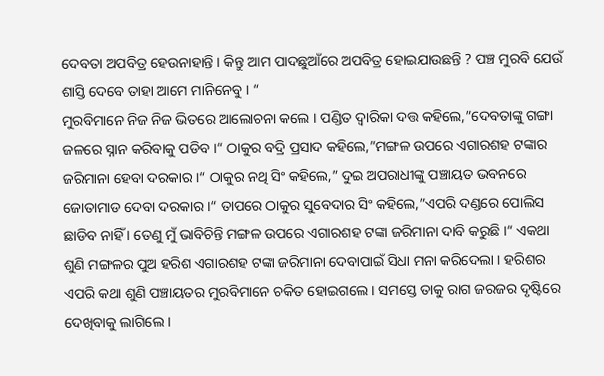ଦେବତା ଅପବିତ୍ର ହେଉନାହାନ୍ତି । କିନ୍ତୁ ଆମ ପାଦଛୁଆଁରେ ଅପବିତ୍ର ହୋଇଯାଉଛନ୍ତି ? ପଞ୍ଚ ମୁରବି ଯେଉଁ ଶାସ୍ତି ଦେବେ ତାହା ଆମେ ମାନିନେବୁ । “
ମୁରବିମାନେ ନିଜ ନିଜ ଭିତରେ ଆଲୋଚନା କଲେ । ପଣ୍ଡିତ ଦ୍ଵାରିକା ଦତ୍ତ କହିଲେ,”ଦେବତାଙ୍କୁ ଗଙ୍ଗା ଜଳରେ ସ୍ନାନ କରିବାକୁ ପଡିବ ।“ ଠାକୁର ବଦ୍ରି ପ୍ରସାଦ କହିଲେ,”ମଙ୍ଗଳ ଉପରେ ଏଗାରଶହ ଟଙ୍କାର ଜରିମାନା ହେବା ଦରକାର ।“ ଠାକୁର ନଥି ସିଂ କହିଲେ,” ଦୁଇ ଅପରାଧୀଙ୍କୁ ପଞ୍ଚାୟତ ଭବନରେ ଜୋତାମାଡ ଦେବା ଦରକାର ।“ ତାପରେ ଠାକୁର ସୁବେଦାର ସିଂ କହିଲେ,”ଏପରି ଦଣ୍ଡରେ ପୋଲିସ ଛାଡିବ ନାହିଁ । ତେଣୁ ମୁଁ ଭାବିଚିନ୍ତି ମଙ୍ଗଳ ଉପରେ ଏଗାରଶହ ଟଙ୍କା ଜରିମାନା ଦାବି କରୁଛି ।“ ଏକଥା ଶୁଣି ମଙ୍ଗଳର ପୁଅ ହରିଶ ଏଗାରଶହ ଟଙ୍କା ଜରିମାନା ଦେବାପାଇଁ ସିଧା ମନା କରିଦେଲା । ହରିଶର ଏପରି କଥା ଶୁଣି ପଞ୍ଚାୟତର ମୁରବିମାନେ ଚକିତ ହୋଇଗଲେ । ସମସ୍ତେ ତାକୁ ରାଗ ଜରଜର ଦୃଷ୍ଟିରେ ଦେଖିବାକୁ ଲାଗିଲେ ।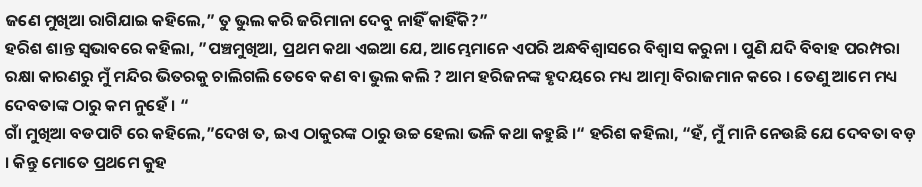ଜଣେ ମୁଖିଆ ରାଗିଯାଇ କହିଲେ,” ତୁ ଭୁଲ କରି ଜରିମାନା ଦେବୁ ନାହିଁ କାହିଁକି?”
ହରିଶ ଶାନ୍ତ ସ୍ଵଭାବରେ କହିଲା, ”ପଞ୍ଚମୁଖିଆ, ପ୍ରଥମ କଥା ଏଇଆ ଯେ, ଆମ୍ଭେମାନେ ଏପରି ଅନ୍ଧବିଶ୍ଵାସରେ ବିଶ୍ୱାସ କରୁନା । ପୁଣି ଯଦି ବିବାହ ପରମ୍ପରା ରକ୍ଷା କାରଣରୁ ମୁଁ ମନ୍ଦିର ଭିତରକୁ ଚାଲିଗଲି ତେବେ କଣ ବା ଭୁଲ କଲି ? ଆମ ହରିଜନଙ୍କ ହୃଦୟରେ ମଧ୍ୟ ଆତ୍ମା ବିରାଜମାନ କରେ । ତେଣୁ ଆମେ ମଧ୍ୟ ଦେବତାଙ୍କ ଠାରୁ କମ ନୁହେଁ । “
ଗାଁ ମୁଖିଆ ବଡପାଟି ରେ କହିଲେ,”ଦେଖ ତ, ଇଏ ଠାକୁରଙ୍କ ଠାରୁ ଉଚ୍ଚ ହେଲା ଭଳି କଥା କହୁଛି ।“ ହରିଶ କହିଲା, “ହଁ, ମୁଁ ମାନି ନେଉଛି ଯେ ଦେବତା ବଡ଼ । କିନ୍ତୁ ମୋତେ ପ୍ରଥମେ କୁହ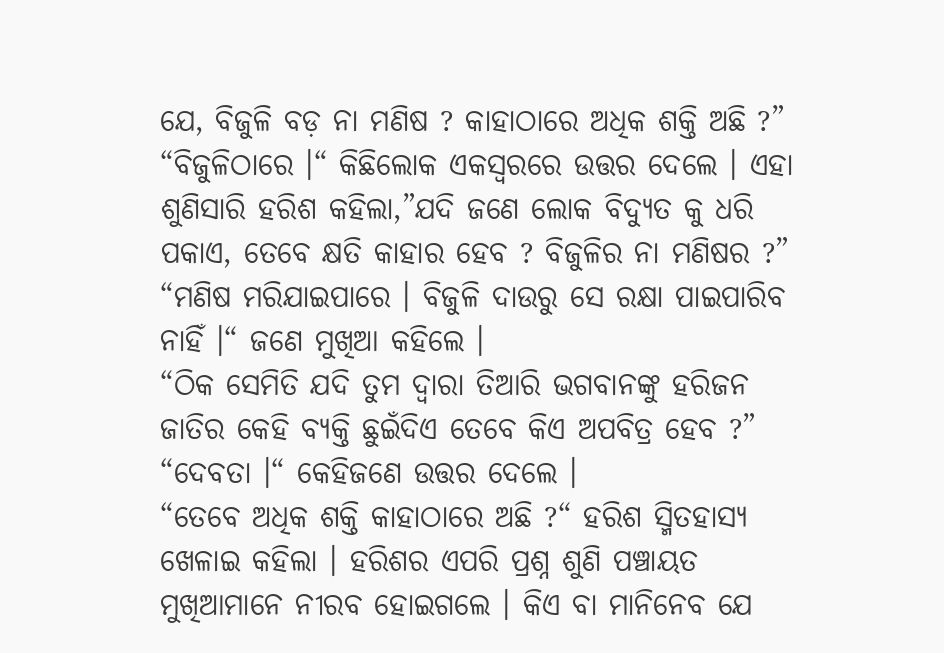ଯେ, ବିଜୁଳି ବଡ଼ ନା ମଣିଷ ? କାହାଠାରେ ଅଧିକ ଶକ୍ତି ଅଛି ?”
“ବିଜୁଳିଠାରେ ।“ କିଛିଲୋକ ଏକସ୍ଵରରେ ଉତ୍ତର ଦେଲେ । ଏହା ଶୁଣିସାରି ହରିଶ କହିଲା,”ଯଦି ଜଣେ ଲୋକ ବିଦ୍ୟୁତ କୁ ଧରି ପକାଏ, ତେବେ କ୍ଷତି କାହାର ହେବ ? ବିଜୁଳିର ନା ମଣିଷର ?”
“ମଣିଷ ମରିଯାଇପାରେ । ବିଜୁଳି ଦାଉରୁ ସେ ରକ୍ଷା ପାଇପାରିବ ନାହିଁ ।“ ଜଣେ ମୁଖିଆ କହିଲେ ।
“ଠିକ ସେମିତି ଯଦି ତୁମ ଦ୍ଵାରା ତିଆରି ଭଗବାନଙ୍କୁ ହରିଜନ ଜାତିର କେହି ବ୍ୟକ୍ତି ଛୁଇଁଦିଏ ତେବେ କିଏ ଅପବିତ୍ର ହେବ ?”
“ଦେବତା ।“ କେହିଜଣେ ଉତ୍ତର ଦେଲେ ।
“ତେବେ ଅଧିକ ଶକ୍ତି କାହାଠାରେ ଅଛି ?“ ହରିଶ ସ୍ମିତହାସ୍ୟ ଖେଳାଇ କହିଲା । ହରିଶର ଏପରି ପ୍ରଶ୍ନ ଶୁଣି ପଞ୍ଚାୟତ ମୁଖିଆମାନେ ନୀରବ ହୋଇଗଲେ । କିଏ ବା ମାନିନେବ ଯେ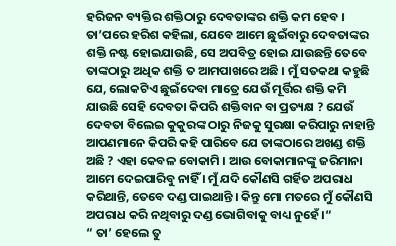ହରିଜନ ବ୍ୟକ୍ତିର ଶକ୍ତିଠାରୁ ଦେବତାଙ୍କର ଶକ୍ତି କମ ହେବ । ତା’ପରେ ହରିଶ କହିଲା, ଯେବେ ଆମେ ଛୁଇଁବାରୁ ଦେବତାଙ୍କର ଶକ୍ତି ନଷ୍ଟ ହୋଇଯାଉଛି, ସେ ଅପବିତ୍ର ହୋଇ ଯାଉଛନ୍ତି ତେବେ ତାଙ୍କଠାରୁ ଅଧିକ ଶକ୍ତି ତ ଆମପାଖରେ ଅଛି । ମୁଁ ସତକଥା କହୁଛି ଯେ, ଲୋକଟିଏ ଛୁଇଁଦେବା ମାତ୍ରେ ଯେଉଁ ମୂର୍ତ୍ତିର ଶକ୍ତି କମି ଯାଉଛି ସେହି ଦେବତା କିପରି ଶକ୍ତିବାନ ବା ପ୍ରତ୍ୟକ୍ଷ ? ଯେଉଁ ଦେବତା ବିଲେଇ କୁକୁରଙ୍କ ଠାରୁ ନିଜକୁ ସୁରକ୍ଷା କରିପାରୁ ନାହାନ୍ତି ଆପଣମାନେ କିପରି କହି ପାରିବେ ଯେ ତାଙ୍କଠାରେ ଅଖଣ୍ଡ ଶକ୍ତି ଅଛି ? ଏହା କେବଳ ବୋକାମି । ଆଉ ବୋକାମାନଙ୍କୁ ଜରିମାନା ଆମେ ଦେଇପାରିବୁ ନାହିଁ । ମୁଁ ଯଦି କୌଣସି ଗର୍ହିତ ଅପରାଧ କରିଥାନ୍ତି, ତେବେ ଦଣ୍ଡ ପାଇଥାନ୍ତି । କିନ୍ତୁ ମୋ ମତରେ ମୁଁ କୌଣସି ଅପରାଧ କରି ନଥିବାରୁ ଦଣ୍ଡ ଭୋଗିବାକୁ ବାଧ୍ୟ ନୁହେଁ ।“
“ ତା’ ହେଲେ ତୁ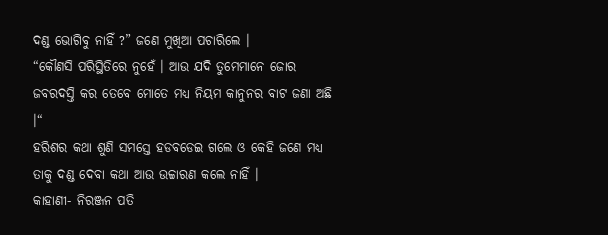ଦଣ୍ଡ ଭୋଗିବୁ ନାହିଁ ?” ଜଣେ ମୁଖିଆ ପଚାରିଲେ ।
“କୌଣସି ପରିସ୍ଥିତିରେ ନୁହେଁ । ଆଉ ଯଦି ତୁମେମାନେ ଜୋର ଜବରଦସ୍ତି କର ତେବେ ମୋତେ ମଧ୍ୟ ନିୟମ କାନୁନର ବାଟ ଜଣା ଅଛି ।“
ହରିଶର କଥା ଶୁଣି ସମସ୍ତେ ହଡବଡେଇ ଗଲେ ଓ କେହି ଜଣେ ମଧ୍ୟ ତାକୁ ଦଣ୍ଡ ଦେବା କଥା ଆଉ ଉଚ୍ଚାରଣ କଲେ ନାହିଁ ।
କାହାଣୀ- ନିରଞ୍ଜନ ପତି